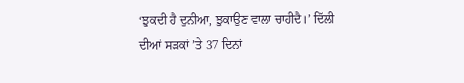‘ਝੁਕਦੀ ਹੈ ਦੁਨੀਆ, ਝੁਕਾਉਣ ਵਾਲਾ ਚਾਹੀਦੈ।’ ਦਿੱਲੀ ਦੀਆਂ ਸੜਕਾਂ ’ਤੇ 37 ਦਿਨਾਂ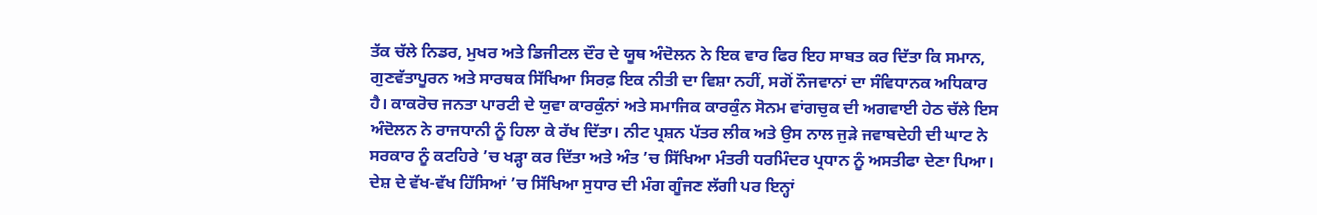ਤੱਕ ਚੱਲੇ ਨਿਡਰ, ਮੁਖਰ ਅਤੇ ਡਿਜੀਟਲ ਦੌਰ ਦੇ ਯੂਥ ਅੰਦੋਲਨ ਨੇ ਇਕ ਵਾਰ ਫਿਰ ਇਹ ਸਾਬਤ ਕਰ ਦਿੱਤਾ ਕਿ ਸਮਾਨ, ਗੁਣਵੱਤਾਪੂਰਨ ਅਤੇ ਸਾਰਥਕ ਸਿੱਖਿਆ ਸਿਰਫ਼ ਇਕ ਨੀਤੀ ਦਾ ਵਿਸ਼ਾ ਨਹੀਂ, ਸਗੋਂ ਨੌਜਵਾਨਾਂ ਦਾ ਸੰਵਿਧਾਨਕ ਅਧਿਕਾਰ ਹੈ। ਕਾਕਰੋਚ ਜਨਤਾ ਪਾਰਟੀ ਦੇ ਯੁਵਾ ਕਾਰਕੁੰਨਾਂ ਅਤੇ ਸਮਾਜਿਕ ਕਾਰਕੁੰਨ ਸੋਨਮ ਵਾਂਗਚੁਕ ਦੀ ਅਗਵਾਈ ਹੇਠ ਚੱਲੇ ਇਸ ਅੰਦੋਲਨ ਨੇ ਰਾਜਧਾਨੀ ਨੂੰ ਹਿਲਾ ਕੇ ਰੱਖ ਦਿੱਤਾ। ਨੀਟ ਪ੍ਰਸ਼ਨ ਪੱਤਰ ਲੀਕ ਅਤੇ ਉਸ ਨਾਲ ਜੁੜੇ ਜਵਾਬਦੇਹੀ ਦੀ ਘਾਟ ਨੇ ਸਰਕਾਰ ਨੂੰ ਕਟਹਿਰੇ ’ਚ ਖੜ੍ਹਾ ਕਰ ਦਿੱਤਾ ਅਤੇ ਅੰਤ ’ਚ ਸਿੱਖਿਆ ਮੰਤਰੀ ਧਰਮਿੰਦਰ ਪ੍ਰਧਾਨ ਨੂੰ ਅਸਤੀਫਾ ਦੇਣਾ ਪਿਆ।
ਦੇਸ਼ ਦੇ ਵੱਖ-ਵੱਖ ਹਿੱਸਿਆਂ ’ਚ ਸਿੱਖਿਆ ਸੁਧਾਰ ਦੀ ਮੰਗ ਗੂੰਜਣ ਲੱਗੀ ਪਰ ਇਨ੍ਹਾਂ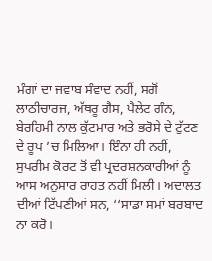ਮੰਗਾਂ ਦਾ ਜਵਾਬ ਸੰਵਾਦ ਨਹੀਂ, ਸਗੋਂ ਲਾਠੀਚਾਰਜ, ਅੱਥਰੂ ਗੈਸ, ਪੈਲੇਟ ਗੰਨ, ਬੇਰਹਿਮੀ ਨਾਲ ਕੁੱਟਮਾਰ ਅਤੇ ਭਰੋਸੇ ਦੇ ਟੁੱਟਣ ਦੇ ਰੂਪ ’ਚ ਮਿਲਿਆ। ਇੰਨਾ ਹੀ ਨਹੀਂ, ਸੁਪਰੀਮ ਕੋਰਟ ਤੋਂ ਵੀ ਪ੍ਰਦਰਸ਼ਨਕਾਰੀਆਂ ਨੂੰ ਆਸ ਅਨੁਸਾਰ ਰਾਹਤ ਨਹੀਂ ਮਿਲੀ। ਅਦਾਲਤ ਦੀਆਂ ਟਿੱਪਣੀਆਂ ਸਨ, ‘‘ਸਾਡਾ ਸਮਾਂ ਬਰਬਾਦ ਨਾ ਕਰੋ।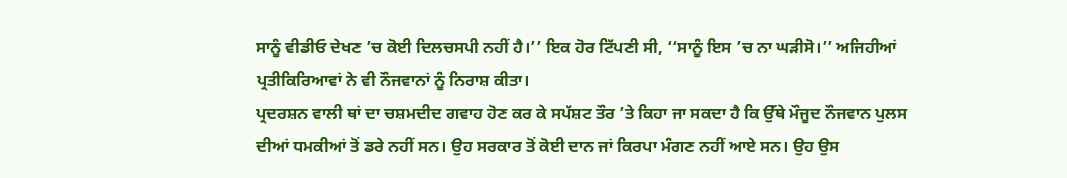ਸਾਨੂੰ ਵੀਡੀਓ ਦੇਖਣ ’ਚ ਕੋਈ ਦਿਲਚਸਪੀ ਨਹੀਂ ਹੈ।’’ ਇਕ ਹੋਰ ਟਿੱਪਣੀ ਸੀ, ‘‘ਸਾਨੂੰ ਇਸ ’ਚ ਨਾ ਘੜੀਸੋ।’’ ਅਜਿਹੀਆਂ ਪ੍ਰਤੀਕਿਰਿਆਵਾਂ ਨੇ ਵੀ ਨੌਜਵਾਨਾਂ ਨੂੰ ਨਿਰਾਸ਼ ਕੀਤਾ।
ਪ੍ਰਦਰਸ਼ਨ ਵਾਲੀ ਥਾਂ ਦਾ ਚਸ਼ਮਦੀਦ ਗਵਾਹ ਹੋਣ ਕਰ ਕੇ ਸਪੱਸ਼ਟ ਤੌਰ ’ਤੇ ਕਿਹਾ ਜਾ ਸਕਦਾ ਹੈ ਕਿ ਉੱਥੇ ਮੌਜੂਦ ਨੌਜਵਾਨ ਪੁਲਸ ਦੀਆਂ ਧਮਕੀਆਂ ਤੋਂ ਡਰੇ ਨਹੀਂ ਸਨ। ਉਹ ਸਰਕਾਰ ਤੋਂ ਕੋਈ ਦਾਨ ਜਾਂ ਕਿਰਪਾ ਮੰਗਣ ਨਹੀਂ ਆਏ ਸਨ। ਉਹ ਉਸ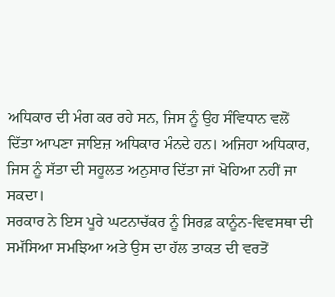ਅਧਿਕਾਰ ਦੀ ਮੰਗ ਕਰ ਰਹੇ ਸਨ, ਜਿਸ ਨੂੰ ਉਹ ਸੰਵਿਧਾਨ ਵਲੋਂ ਦਿੱਤਾ ਆਪਣਾ ਜਾਇਜ਼ ਅਧਿਕਾਰ ਮੰਨਦੇ ਹਨ। ਅਜਿਹਾ ਅਧਿਕਾਰ, ਜਿਸ ਨੂੰ ਸੱਤਾ ਦੀ ਸਹੂਲਤ ਅਨੁਸਾਰ ਦਿੱਤਾ ਜਾਂ ਖੋਹਿਆ ਨਹੀਂ ਜਾ ਸਕਦਾ।
ਸਰਕਾਰ ਨੇ ਇਸ ਪੂਰੇ ਘਟਨਾਚੱਕਰ ਨੂੰ ਸਿਰਫ਼ ਕਾਨੂੰਨ-ਵਿਵਸਥਾ ਦੀ ਸਮੱਸਿਆ ਸਮਝਿਆ ਅਤੇ ਉਸ ਦਾ ਹੱਲ ਤਾਕਤ ਦੀ ਵਰਤੋਂ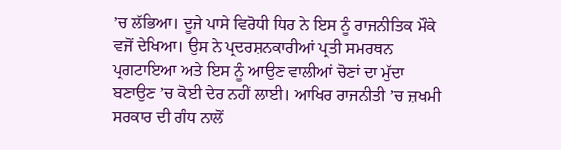’ਚ ਲੱਭਿਆ। ਦੂਜੇ ਪਾਸੇ ਵਿਰੋਧੀ ਧਿਰ ਨੇ ਇਸ ਨੂੰ ਰਾਜਨੀਤਿਕ ਮੌਕੇ ਵਜੋਂ ਦੇਖਿਆ। ਉਸ ਨੇ ਪ੍ਰਦਰਸ਼ਨਕਾਰੀਆਂ ਪ੍ਰਤੀ ਸਮਰਥਨ ਪ੍ਰਗਟਾਇਆ ਅਤੇ ਇਸ ਨੂੰ ਆਉਣ ਵਾਲੀਆਂ ਚੋਣਾਂ ਦਾ ਮੁੱਦਾ ਬਣਾਉਣ ’ਚ ਕੋਈ ਦੇਰ ਨਹੀਂ ਲਾਈ। ਆਖਿਰ ਰਾਜਨੀਤੀ ’ਚ ਜ਼ਖਮੀ ਸਰਕਾਰ ਦੀ ਗੰਧ ਨਾਲੋਂ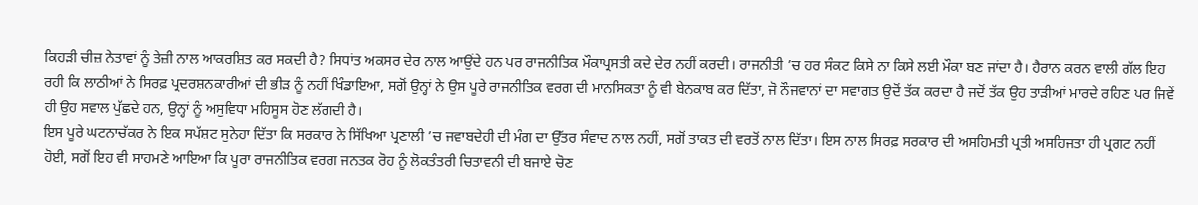ਕਿਹੜੀ ਚੀਜ਼ ਨੇਤਾਵਾਂ ਨੂੰ ਤੇਜ਼ੀ ਨਾਲ ਆਕਰਸ਼ਿਤ ਕਰ ਸਕਦੀ ਹੈ? ਸਿਧਾਂਤ ਅਕਸਰ ਦੇਰ ਨਾਲ ਆਉਂਦੇ ਹਨ ਪਰ ਰਾਜਨੀਤਿਕ ਮੌਕਾਪ੍ਰਸਤੀ ਕਦੇ ਦੇਰ ਨਹੀਂ ਕਰਦੀ। ਰਾਜਨੀਤੀ ’ਚ ਹਰ ਸੰਕਟ ਕਿਸੇ ਨਾ ਕਿਸੇ ਲਈ ਮੌਕਾ ਬਣ ਜਾਂਦਾ ਹੈ। ਹੈਰਾਨ ਕਰਨ ਵਾਲੀ ਗੱਲ ਇਹ ਰਹੀ ਕਿ ਲਾਠੀਆਂ ਨੇ ਸਿਰਫ਼ ਪ੍ਰਦਰਸ਼ਨਕਾਰੀਆਂ ਦੀ ਭੀੜ ਨੂੰ ਨਹੀਂ ਖਿੰਡਾਇਆ, ਸਗੋਂ ਉਨ੍ਹਾਂ ਨੇ ਉਸ ਪੂਰੇ ਰਾਜਨੀਤਿਕ ਵਰਗ ਦੀ ਮਾਨਸਿਕਤਾ ਨੂੰ ਵੀ ਬੇਨਕਾਬ ਕਰ ਦਿੱਤਾ, ਜੋ ਨੌਜਵਾਨਾਂ ਦਾ ਸਵਾਗਤ ਉਦੋਂ ਤੱਕ ਕਰਦਾ ਹੈ ਜਦੋਂ ਤੱਕ ਉਹ ਤਾੜੀਆਂ ਮਾਰਦੇ ਰਹਿਣ ਪਰ ਜਿਵੇਂ ਹੀ ਉਹ ਸਵਾਲ ਪੁੱਛਦੇ ਹਨ, ਉਨ੍ਹਾਂ ਨੂੰ ਅਸੁਵਿਧਾ ਮਹਿਸੂਸ ਹੋਣ ਲੱਗਦੀ ਹੈ।
ਇਸ ਪੂਰੇ ਘਟਨਾਚੱਕਰ ਨੇ ਇਕ ਸਪੱਸ਼ਟ ਸੁਨੇਹਾ ਦਿੱਤਾ ਕਿ ਸਰਕਾਰ ਨੇ ਸਿੱਖਿਆ ਪ੍ਰਣਾਲੀ ’ਚ ਜਵਾਬਦੇਹੀ ਦੀ ਮੰਗ ਦਾ ਉੱਤਰ ਸੰਵਾਦ ਨਾਲ ਨਹੀਂ, ਸਗੋਂ ਤਾਕਤ ਦੀ ਵਰਤੋਂ ਨਾਲ ਦਿੱਤਾ। ਇਸ ਨਾਲ ਸਿਰਫ਼ ਸਰਕਾਰ ਦੀ ਅਸਹਿਮਤੀ ਪ੍ਰਤੀ ਅਸਹਿਜਤਾ ਹੀ ਪ੍ਰਗਟ ਨਹੀਂ ਹੋਈ, ਸਗੋਂ ਇਹ ਵੀ ਸਾਹਮਣੇ ਆਇਆ ਕਿ ਪੂਰਾ ਰਾਜਨੀਤਿਕ ਵਰਗ ਜਨਤਕ ਰੋਹ ਨੂੰ ਲੋਕਤੰਤਰੀ ਚਿਤਾਵਨੀ ਦੀ ਬਜਾਏ ਚੋਣ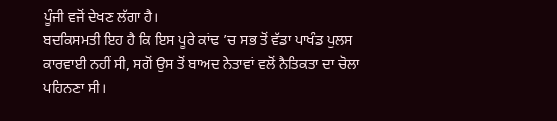ਪੂੰਜੀ ਵਜੋਂ ਦੇਖਣ ਲੱਗਾ ਹੈ।
ਬਦਕਿਸਮਤੀ ਇਹ ਹੈ ਕਿ ਇਸ ਪੂਰੇ ਕਾਂਢ ’ਚ ਸਭ ਤੋਂ ਵੱਡਾ ਪਾਖੰਡ ਪੁਲਸ ਕਾਰਵਾਈ ਨਹੀਂ ਸੀ, ਸਗੋਂ ਉਸ ਤੋਂ ਬਾਅਦ ਨੇਤਾਵਾਂ ਵਲੋਂ ਨੈਤਿਕਤਾ ਦਾ ਚੋਲਾ ਪਹਿਨਣਾ ਸੀ।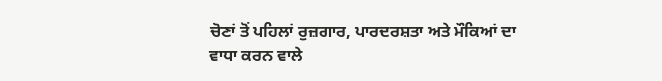ਚੋਣਾਂ ਤੋਂ ਪਹਿਲਾਂ ਰੁਜ਼ਗਾਰ, ਪਾਰਦਰਸ਼ਤਾ ਅਤੇ ਮੌਕਿਆਂ ਦਾ ਵਾਧਾ ਕਰਨ ਵਾਲੇ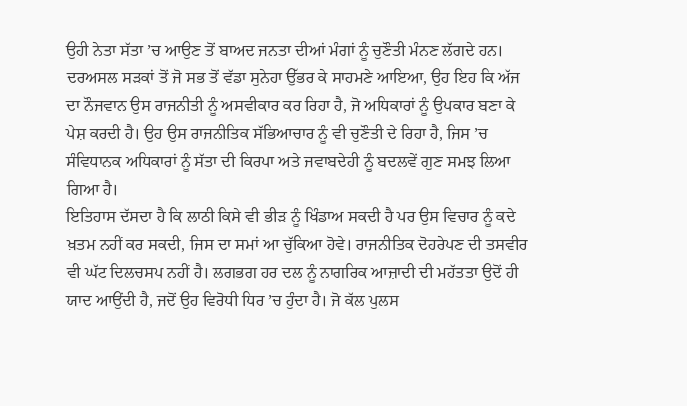ਉਹੀ ਨੇਤਾ ਸੱਤਾ ’ਚ ਆਉਣ ਤੋਂ ਬਾਅਦ ਜਨਤਾ ਦੀਆਂ ਮੰਗਾਂ ਨੂੰ ਚੁਣੌਤੀ ਮੰਨਣ ਲੱਗਦੇ ਹਨ।
ਦਰਅਸਲ ਸੜਕਾਂ ਤੋਂ ਜੋ ਸਭ ਤੋਂ ਵੱਡਾ ਸੁਨੇਹਾ ਉੱਭਰ ਕੇ ਸਾਹਮਣੇ ਆਇਆ, ਉਹ ਇਹ ਕਿ ਅੱਜ ਦਾ ਨੌਜਵਾਨ ਉਸ ਰਾਜਨੀਤੀ ਨੂੰ ਅਸਵੀਕਾਰ ਕਰ ਰਿਹਾ ਹੈ, ਜੋ ਅਧਿਕਾਰਾਂ ਨੂੰ ਉਪਕਾਰ ਬਣਾ ਕੇ ਪੇਸ਼ ਕਰਦੀ ਹੈ। ਉਹ ਉਸ ਰਾਜਨੀਤਿਕ ਸੱਭਿਆਚਾਰ ਨੂੰ ਵੀ ਚੁਣੌਤੀ ਦੇ ਰਿਹਾ ਹੈ, ਜਿਸ ’ਚ ਸੰਵਿਧਾਨਕ ਅਧਿਕਾਰਾਂ ਨੂੰ ਸੱਤਾ ਦੀ ਕਿਰਪਾ ਅਤੇ ਜਵਾਬਦੇਹੀ ਨੂੰ ਬਦਲਵੇਂ ਗੁਣ ਸਮਝ ਲਿਆ ਗਿਆ ਹੈ।
ਇਤਿਹਾਸ ਦੱਸਦਾ ਹੈ ਕਿ ਲਾਠੀ ਕਿਸੇ ਵੀ ਭੀੜ ਨੂੰ ਖਿੰਡਾਅ ਸਕਦੀ ਹੈ ਪਰ ਉਸ ਵਿਚਾਰ ਨੂੰ ਕਦੇ ਖ਼ਤਮ ਨਹੀਂ ਕਰ ਸਕਦੀ, ਜਿਸ ਦਾ ਸਮਾਂ ਆ ਚੁੱਕਿਆ ਹੋਵੇ। ਰਾਜਨੀਤਿਕ ਦੋਹਰੇਪਣ ਦੀ ਤਸਵੀਰ ਵੀ ਘੱਟ ਦਿਲਚਸਪ ਨਹੀਂ ਹੈ। ਲਗਭਗ ਹਰ ਦਲ ਨੂੰ ਨਾਗਰਿਕ ਆਜ਼ਾਦੀ ਦੀ ਮਹੱਤਤਾ ਉਦੋਂ ਹੀ ਯਾਦ ਆਉਂਦੀ ਹੈ, ਜਦੋਂ ਉਹ ਵਿਰੋਧੀ ਧਿਰ ’ਚ ਹੁੰਦਾ ਹੈ। ਜੋ ਕੱਲ ਪੁਲਸ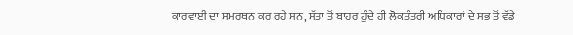ਕਾਰਵਾਈ ਦਾ ਸਮਰਥਨ ਕਰ ਰਹੇ ਸਨ, ਸੱਤਾ ਤੋਂ ਬਾਹਰ ਹੁੰਦੇ ਹੀ ਲੋਕਤੰਤਰੀ ਅਧਿਕਾਰਾਂ ਦੇ ਸਭ ਤੋਂ ਵੱਡੇ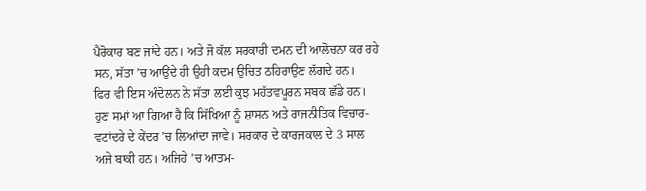ਪੈਰੋਕਾਰ ਬਣ ਜਾਂਦੇ ਹਨ। ਅਤੇ ਜੋ ਕੱਲ ਸਰਕਾਰੀ ਦਮਨ ਦੀ ਆਲੋਚਨਾ ਕਰ ਰਹੇ ਸਨ, ਸੱਤਾ ’ਚ ਆਉਂਦੇ ਹੀ ਉਹੀ ਕਦਮ ਉਚਿਤ ਠਹਿਰਾਉਣ ਲੱਗਦੇ ਹਨ।
ਫਿਰ ਵੀ ਇਸ ਅੰਦੋਲਨ ਨੇ ਸੱਤਾ ਲਈ ਕੁਝ ਮਹੱਤਵਪੂਰਨ ਸਬਕ ਛੱਡੇ ਹਨ। ਹੁਣ ਸਮਾਂ ਆ ਗਿਆ ਹੈ ਕਿ ਸਿੱਖਿਆ ਨੂੰ ਸ਼ਾਸਨ ਅਤੇ ਰਾਜਨੀਤਿਕ ਵਿਚਾਰ-ਵਟਾਂਦਰੇ ਦੇ ਕੇਂਦਰ ’ਚ ਲਿਆਂਦਾ ਜਾਵੇ। ਸਰਕਾਰ ਦੇ ਕਾਰਜਕਾਲ ਦੇ 3 ਸਾਲ ਅਜੇ ਬਾਕੀ ਹਨ। ਅਜਿਹੇ ’ਚ ਆਤਮ-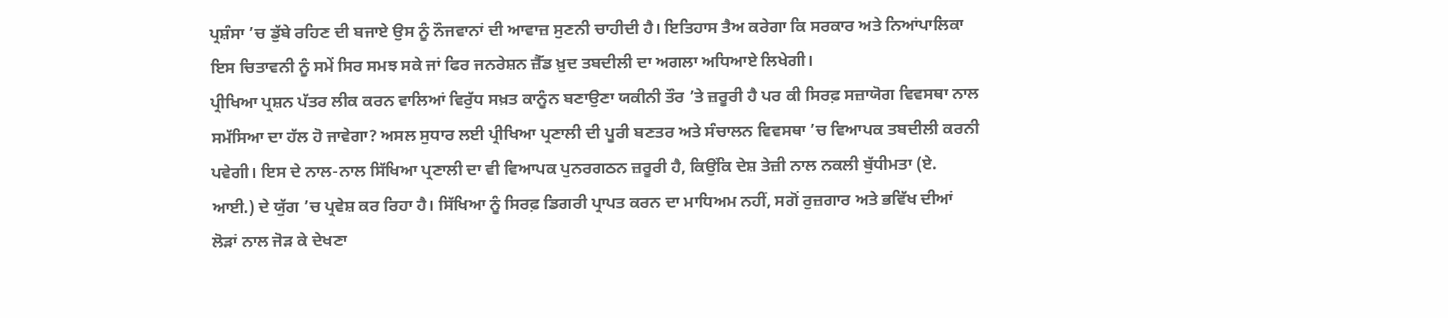ਪ੍ਰਸ਼ੰਸਾ ’ਚ ਡੁੱਬੇ ਰਹਿਣ ਦੀ ਬਜਾਏ ਉਸ ਨੂੰ ਨੌਜਵਾਨਾਂ ਦੀ ਆਵਾਜ਼ ਸੁਣਨੀ ਚਾਹੀਦੀ ਹੈ। ਇਤਿਹਾਸ ਤੈਅ ਕਰੇਗਾ ਕਿ ਸਰਕਾਰ ਅਤੇ ਨਿਆਂਪਾਲਿਕਾ ਇਸ ਚਿਤਾਵਨੀ ਨੂੰ ਸਮੇਂ ਸਿਰ ਸਮਝ ਸਕੇ ਜਾਂ ਫਿਰ ਜਨਰੇਸ਼ਨ ਜ਼ੈੱਡ ਖ਼ੁਦ ਤਬਦੀਲੀ ਦਾ ਅਗਲਾ ਅਧਿਆਏ ਲਿਖੇਗੀ।
ਪ੍ਰੀਖਿਆ ਪ੍ਰਸ਼ਨ ਪੱਤਰ ਲੀਕ ਕਰਨ ਵਾਲਿਆਂ ਵਿਰੁੱਧ ਸਖ਼ਤ ਕਾਨੂੰਨ ਬਣਾਉਣਾ ਯਕੀਨੀ ਤੌਰ ’ਤੇ ਜ਼ਰੂਰੀ ਹੈ ਪਰ ਕੀ ਸਿਰਫ਼ ਸਜ਼ਾਯੋਗ ਵਿਵਸਥਾ ਨਾਲ ਸਮੱਸਿਆ ਦਾ ਹੱਲ ਹੋ ਜਾਵੇਗਾ? ਅਸਲ ਸੁਧਾਰ ਲਈ ਪ੍ਰੀਖਿਆ ਪ੍ਰਣਾਲੀ ਦੀ ਪੂਰੀ ਬਣਤਰ ਅਤੇ ਸੰਚਾਲਨ ਵਿਵਸਥਾ ’ਚ ਵਿਆਪਕ ਤਬਦੀਲੀ ਕਰਨੀ ਪਵੇਗੀ। ਇਸ ਦੇ ਨਾਲ-ਨਾਲ ਸਿੱਖਿਆ ਪ੍ਰਣਾਲੀ ਦਾ ਵੀ ਵਿਆਪਕ ਪੁਨਰਗਠਨ ਜ਼ਰੂਰੀ ਹੈ, ਕਿਉਂਕਿ ਦੇਸ਼ ਤੇਜ਼ੀ ਨਾਲ ਨਕਲੀ ਬੁੱਧੀਮਤਾ (ਏ. ਆਈ.) ਦੇ ਯੁੱਗ ’ਚ ਪ੍ਰਵੇਸ਼ ਕਰ ਰਿਹਾ ਹੈ। ਸਿੱਖਿਆ ਨੂੰ ਸਿਰਫ਼ ਡਿਗਰੀ ਪ੍ਰਾਪਤ ਕਰਨ ਦਾ ਮਾਧਿਅਮ ਨਹੀਂ, ਸਗੋਂ ਰੁਜ਼ਗਾਰ ਅਤੇ ਭਵਿੱਖ ਦੀਆਂ ਲੋੜਾਂ ਨਾਲ ਜੋੜ ਕੇ ਦੇਖਣਾ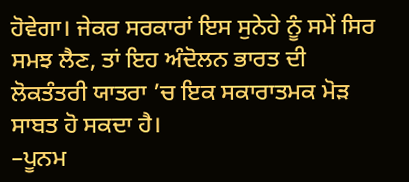ਹੋਵੇਗਾ। ਜੇਕਰ ਸਰਕਾਰਾਂ ਇਸ ਸੁਨੇਹੇ ਨੂੰ ਸਮੇਂ ਸਿਰ ਸਮਝ ਲੈਣ, ਤਾਂ ਇਹ ਅੰਦੋਲਨ ਭਾਰਤ ਦੀ ਲੋਕਤੰਤਰੀ ਯਾਤਰਾ ’ਚ ਇਕ ਸਕਾਰਾਤਮਕ ਮੋੜ ਸਾਬਤ ਹੋ ਸਕਦਾ ਹੈ।
–ਪੂਨਮ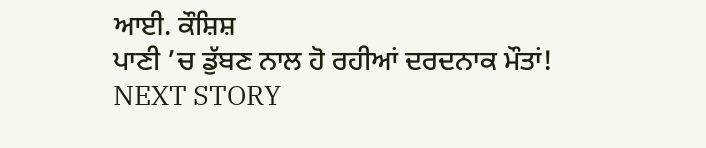ਆਈ. ਕੌਸ਼ਿਸ਼
ਪਾਣੀ ’ਚ ਡੁੱਬਣ ਨਾਲ ਹੋ ਰਹੀਆਂ ਦਰਦਨਾਕ ਮੌਤਾਂ!
NEXT STORY